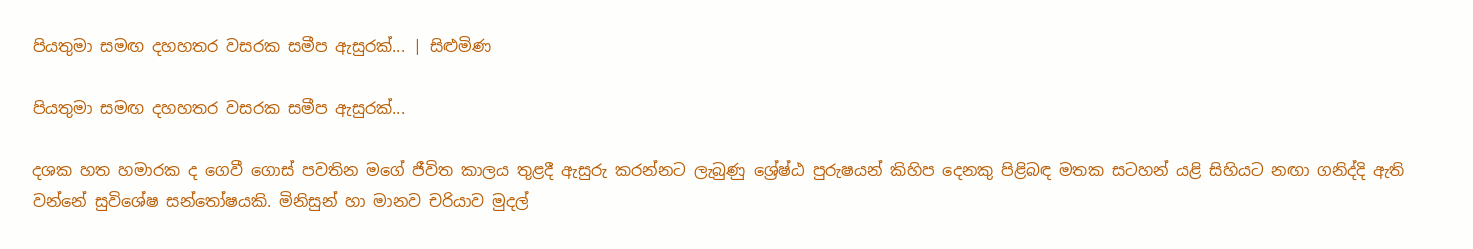පියතුමා සමඟ දහහතර වසරක සමීප ඇසුරක්... | සිළුමිණ

පියතුමා සමඟ දහහතර වසරක සමීප ඇසුරක්...

දශක හත හමාරක ද ගෙවී ගොස් පවතින මගේ ජීවිත කාලය තුළදී ඇසුරු කරන්නට ලැබුණු ශ්‍රේෂ්ඨ පුරුෂයන් කිහිප දෙනකු පිළිබඳ මතක සටහන් යළි සිහියට නඟා ගනිද්දි ඇති වන්නේ සුවිශේෂ සන්තෝෂයකි. මිනිසුන් හා මානව චරියාව මුදල්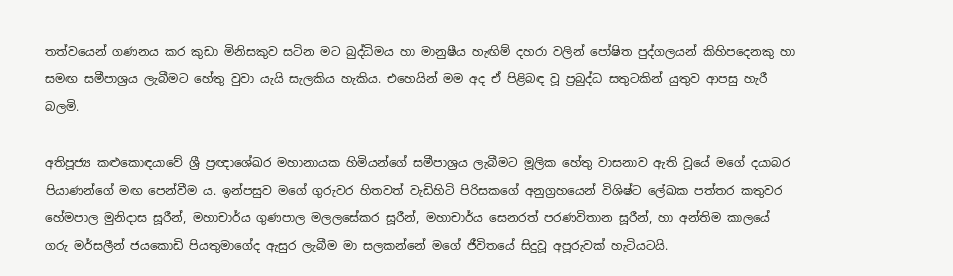තත්වයෙන් ගණනය කර කුඩා මිනිසකුව සටින මට බුද්ධිමය හා මානුෂීය හැඟිම් දහරා වලින් පෝෂිත පුද්ගලයන් කිහිපදෙනකු හා සමඟ සමීපාශ්‍රය ලැබීමට හේතු වුවා යැයි සැලකිය හැකිය. එහෙයින් මම අද ඒ පිළිබඳ වූ ප්‍රබුද්ධ සතුටකින් යුතුව ආපසු හැරී බලමි.

අතිපූජ්‍ය කළුකොඳයාවේ ශ්‍රී ප්‍රඥාශේඛර මහානායක හිමියන්ගේ සමීපාශ්‍රය ලැබීමට මූලික හේතු වාසනාව ඇති වූයේ මගේ දයාබර පියාණන්ගේ මඟ පෙන්වීම ය. ඉන්පසුව මගේ ගුරුවර හිතවත් වැඩිහිටි පිරිසකගේ අනුග්‍රහයෙන් විශිෂ්ට ලේඛක පත්තර කතුවර හේමපාල මුනිදාස සූරීන්, මහාචාර්ය ගුණපාල මලලසේකර සූරීන්, මහාචාර්ය සෙනරත් පරණවිතාන සූරීන්, හා අන්තිම කාලයේ ගරු මර්සලීන් ජයකොඩි පියතුමාගේද ඇසුර ලැබීම මා සලකන්නේ මගේ ජීවිතයේ සිදුවූ අපූරුවක් හැටියටයි.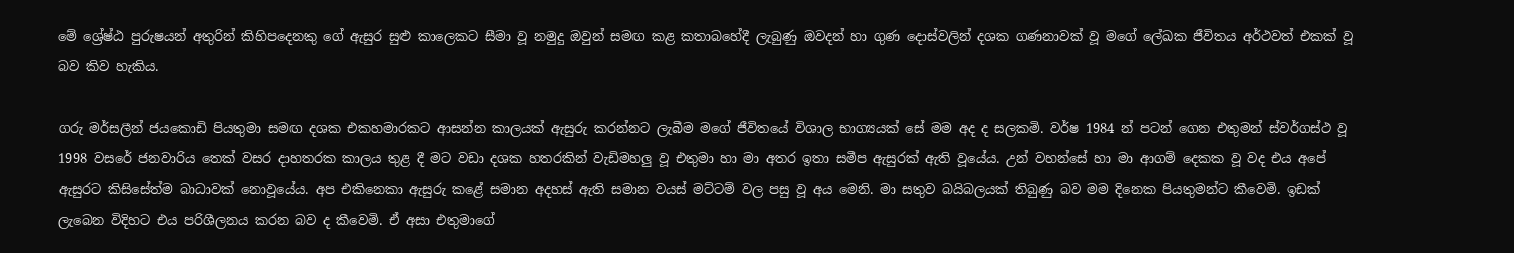මේ ශ්‍රේෂ්ඨ පුරුෂයන් අතුරින් කිහිපදෙනකු ගේ ඇසුර සුළු කාලෙකට සීමා වූ නමුදු ඔවුන් සමඟ කළ කතාබහේදී ලැබුණු ඔවදන් හා ගුණ දොස්වලින් දශක ගණනාවක් වූ මගේ ලේඛක ජීවිතය අර්ථවත් එකක් වූ බව කිව හැකිය.

ගරු මර්සලීන් ජයකොඩි පියතුමා සමඟ දශක එකහමාරකට ආසන්න කාලයක් ඇසුරු කරන්නට ලැබීම මගේ ජීවිතයේ විශාල භාග්‍යයක් සේ මම අද ද සලකමි. වර්ෂ 1984 න් පටන් ගෙන එතුමන් ස්වර්ගස්ථ වූ 1998 වසරේ ජනවාරිය තෙක් වසර දාහතරක කාලය තුළ දී මට වඩා දශක හතරකින් වැඩිමහලු වූ එතුමා හා මා අතර ඉතා සමීප ඇසුරක් ඇති වූයේය. උන් වහන්සේ හා මා ආගම් දෙකක වූ වද එය අපේ ඇසුරට කිසිසේත්ම බාධාවක් නොවූයේය. අප එකිනෙකා ඇසුරු කළේ සමාන අදහස් ඇති සමාන වයස් මට්ටම් වල පසු වූ අය මෙනි. මා සතුව බයිබලයක් තිබුණු බව මම දිනෙක පියතුමන්ට කීවෙමි. ඉඩක් ලැබෙන විදිහට එය පරිශීලනය කරන බව ද කීවෙමි. ඒ අසා එතුමාගේ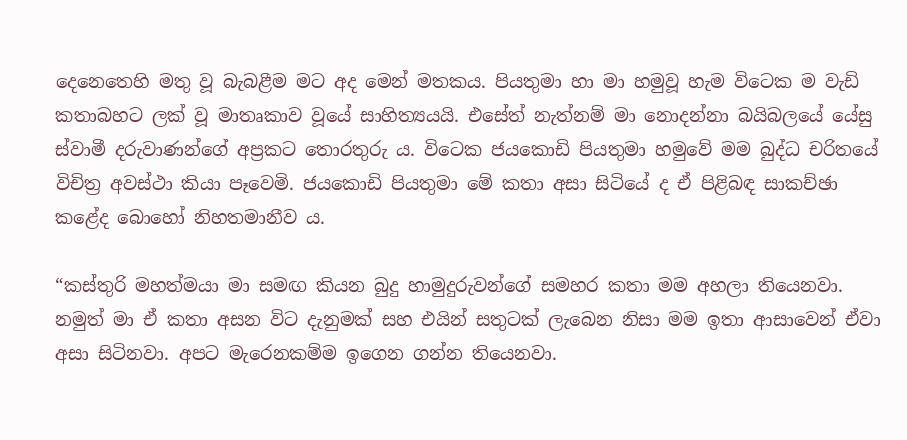දෙනෙතෙහි මතු වූ බැබළීම මට අද මෙන් මතකය. පියතුමා හා මා හමුවූ හැම විටෙක ම වැඩි කතාබහට ලක් වූ මාතෘකාව වූයේ සාහිත්‍යයයි. එසේත් නැත්නම් මා නොදන්නා බයිබලයේ යේසු ස්වාමී දරුවාණන්ගේ අප්‍රකට තොරතුරු ය. විටෙක ජයකොඩි පියතුමා හමුවේ මම බුද්ධ චරිතයේ විචිත්‍ර අවස්ථා කියා පෑවෙමි. ජයකොඩි පියතුමා මේ කතා අසා සිටියේ ද ඒ පිළිබඳ සාකච්ඡා කළේද බොහෝ නිහතමානීව ය.

“කස්තුරි මහත්මයා මා සමඟ කියන බුදු හාමුදුරුවන්ගේ සමහර කතා මම අහලා තියෙනවා. නමුත් මා ඒ කතා අසන විට දැනුමක් සහ එයින් සතුටක් ලැබෙන නිසා මම ඉතා ආසාවෙන් ඒවා අසා සිටිනවා. අපට මැරෙනකම්ම ඉගෙන ගන්න තියෙනවා.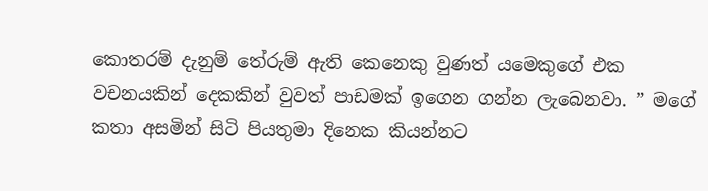කොතරම් දැනුම් තේරුම් ඇති කෙනෙකු වුණත් යමෙකුගේ එක වචනයකින් දෙකකින් වුවත් පාඩමක් ඉගෙන ගන්න ලැබෙනවා. ” මගේ කතා අසමින් සිටි පියතුමා දිනෙක කියන්නට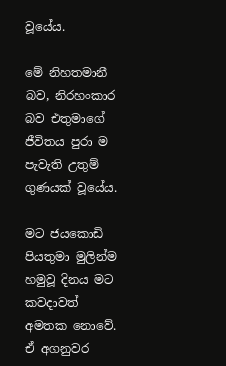වූයේය.

මේ නිහතමානී බව, නිරහංකාර බව එතුමාගේ ජීවිතය පුරා ම පැවැති උතුම් ගුණයක් වූයේය.

මට ජයකොඩි පියතුමා මුලින්ම හමුවූ දිනය මට කවදාවත් අමතක නොවේ. ඒ අගනුවර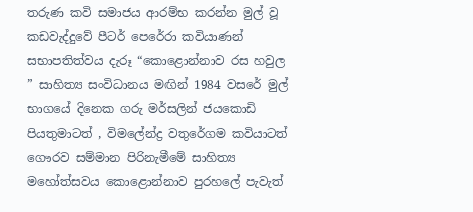තරුණ කවි සමාජය ආරම්භ කරන්න මුල් වූ කඩවැද්දුවේ පීටර් පෙරේරා කවියා‍ණන් සභාපතිත්වය දැරූ “කොළොන්නාව රස හවුල ” සාහිත්‍ය සංවිධානය මඟින් 1984 වසරේ මුල් භාගයේ දිනෙක ගරු මර්සලින් ජයකොඩි පියතුමාටත් , විමලේන්ද්‍ර වතුරේගම කවියාටත් ගෞරව සම්මාන පිරිනැමීමේ සාහිත්‍ය මහෝත්සවය කොළොන්නාව පුරහලේ පැවැත්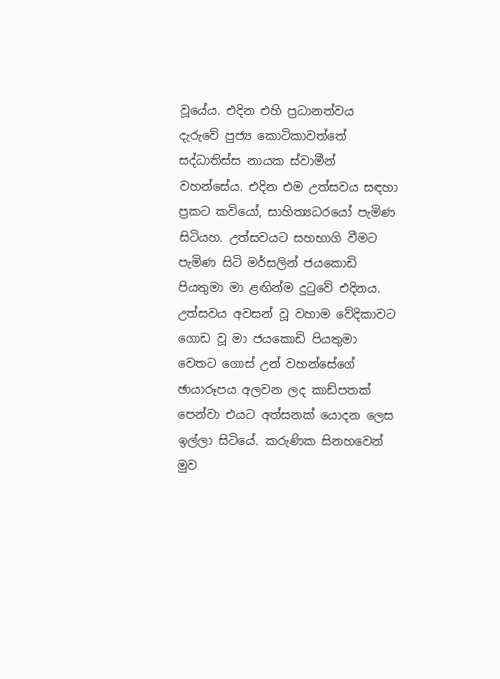වූයේය. එදින එහි ප්‍රධානත්වය දැරුවේ පුජ්‍ය කොටිකාවත්තේ සද්ධාතිස්ස නායක ස්වාමීන් වහන්සේය. එදින එම උත්සවය සඳහා ප්‍රකට කවියෝ, සාහිත්‍යධරයෝ පැමිණ සිටියහ. උත්සවයට සහභාගි වීමට පැමිණ සිටි මර්සලින් ජයකොඩි පියතුමා මා ළඟින්ම දුටුවේ එදිනය. උත්සවය අවසන් වූ වහාම වේදිකාවට ගොඩ වූ මා ජයකොඩි පියතුමා වෙතට ගොස් උන් වහන්සේගේ ඡායාරූපය අලවන ලද කාඩ්පතක් පෙන්වා එයට අත්සනක් යොදන ලෙස ඉල්ලා සිටියේ. කරුණික සිනහවෙන් මුව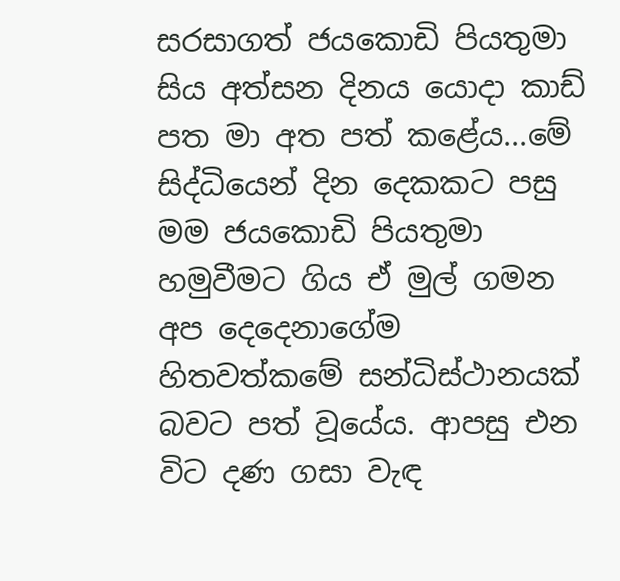සරසාගත් ජයකොඩි පියතුමා සිය අත්සන දිනය යොදා කාඩ් පත මා අත පත් කළේය...මේ සිද්ධියෙන් දින දෙකකට පසු මම ජයකොඩි පියතුමා හමුවීමට ගිය ඒ මුල් ගමන අප දෙදෙනාගේම හිතවත්කමේ සන්ධිස්ථානයක් බවට පත් වූයේය. ආපසු එන විට දණ ගසා වැඳ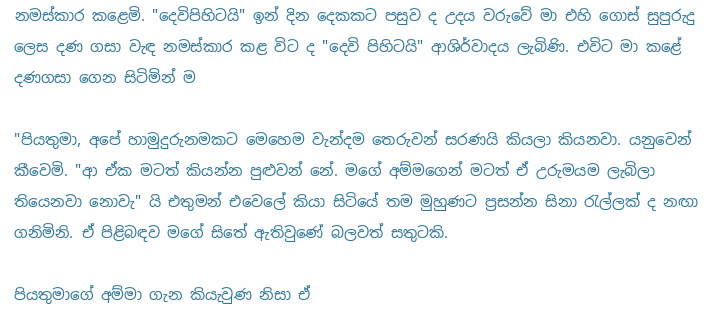නමස්කාර කළෙමි. "දෙවිපිහිටයි" ඉන් දින දෙකකට පසුව ද උදය වරුවේ මා එහි ගොස් සුපුරුදු ලෙස දණ ගසා වැඳ නමස්කාර කළ විට ද "දෙවි පිහිටයි" ආශිර්වාදය ලැබිණි. එවිට මා කළේ දණගසා ගෙන සිටිමින් ම

"පියතුමා, අපේ හාමුදුරුනමකට මෙහෙම වැන්දම තෙරුවන් සරණයි කියලා කියනවා. යනුවෙන් කීවෙමි. "ආ ඒක මටත් කියන්න පුළුවන් නේ. මගේ අම්මගෙන් මටත් ඒ උරුමයම ලැබිලා තියෙනවා නොවැ" යි එතුමන් එවෙලේ කියා සිටියේ තම මුහුණට ප්‍රසන්න සිනා රැල්ලක් ද නඟා ගනිමිනි. ඒ පිළිබඳව මගේ සිතේ ඇතිවුණේ බලවත් සතුටකි.

පියතුමාගේ අම්මා ගැන කියැවුණ නිසා ඒ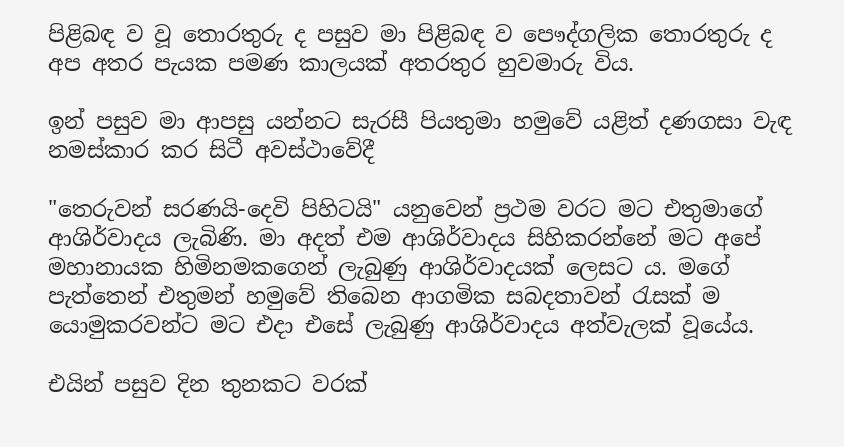පිළිබඳ ව වූ තොරතුරු ද පසුව මා පිළිබඳ ව පෞද්ගලික තොරතුරු ද අප අතර පැයක පමණ කාලයක් අතරතුර හුවමාරු විය.

ඉන් පසුව මා ආපසු යන්න‍ට සැරසී පියතුමා හමුවේ යළිත් දණගසා වැඳ නමස්කාර කර සිටී අවස්ථාවේදී

"තෙරුවන් සරණයි-දෙවි පිහිටයි" යනුවෙන් ප්‍රථම වරට මට එතුමාගේ ආශිර්වාදය ලැබිණි. මා අදත් එම ආශිර්වාදය සිහිකරන්නේ මට අපේ මහානායක හිමිනමකගෙන් ලැබුණු ආශිර්වාදයක් ලෙසට ය. මගේ පැත්තෙන් එතුමන් හමුවේ තිබෙන ආගමික සබදතාවන් රැසක් ම යොමුකරවන්ට මට එදා එසේ ලැබුණු ආශිර්වාදය අත්වැලක් වූයේය.

එයින් පසුව දින තුනකට වරක්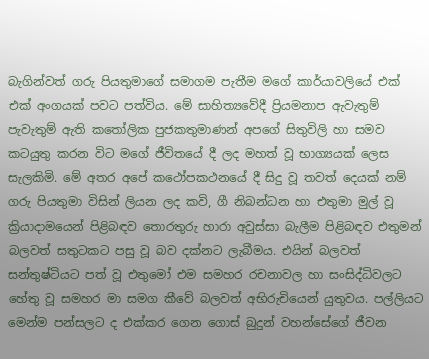බැගින්වත් ගරු පියතුමාගේ සමාගම පැතීම මගේ කාර්යාවලියේ එක් එක් අංගයක් පවට පත්විය. මේ සාහිත්‍යවේදී ප්‍රියමනාප ඇවැතුම් පැවැතුම් ඇති කතෝලික පුජකතුමාණන් අපගේ සිතුවිලි හා සමව කටයුතු කරන විට මගේ ජීවිතයේ දී ලද මහත් වූ භාග්‍යයක් ලෙස සැලකිමි. මේ අතර අපේ කථෝපකථනයේ දී සිදු වූ තවත් දෙයක් නම් ගරු පියතුමා විසින් ලියන ලද කවි, ගී නිබන්ධන හා එතුමා මුල් වූ ක්‍රියාදාමයෙන් පිළිබඳව තොරතුරු හාරා අවුස්සා බැලීම පිළිබඳව එතුමන් බලවත් සතුටකට පසු වූ බව දක්නට ලැබීමය. එයින් බලවත් සන්තුෂ්ටියට පත් වූ එතුමෝ එම සමහර රචනාවල හා සංසිද්ධිවලට හේතු වූ සමහර මා සමග කීවේ බලවත් අභිරුචියෙන් යුතුවය. පල්ලියට මෙන්ම පන්සලට ද එක්කර ගෙන ගොස් බුදුන් වහන්සේගේ ජීවන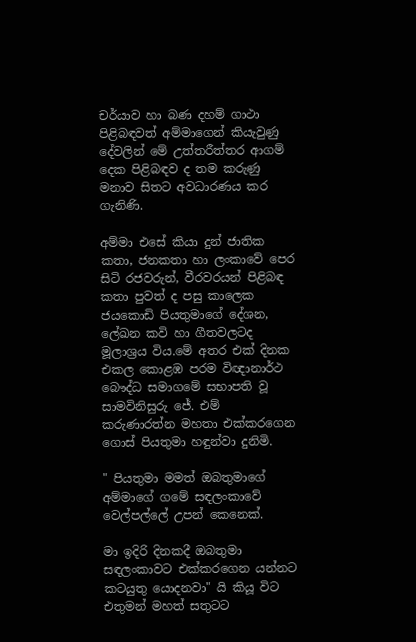චර්යාව හා බණ දහම් ගාථා පිළිබඳවත් අම්මාගෙන් කියැවුණු දේවලින් මේ උත්තරීත්තර ආගම් දෙක පිළිබඳව ද තම කරුණු මනාව සිතට අවධාරණය කර ගැනිණි.

අම්මා එසේ කියා දුන් ජාතික කතා, ජනකතා හා ලංකාවේ පෙර සිටි රජවරුන්, වීරවරයන් පිළිබඳ කතා පුවත් ද පසු කාලෙක ජයකොඩි පියතුමාගේ දේශන, ලේඛන කවි හා ගීතවලටද මූලාශ්‍රය විය.මේ අතර එක් දිනක එකල කොළඹ පරම විඥානාර්ථ බෞද්ධ සමාගමේ සභාපති වූ සාමවිනිසුරු ජේ. එම් කරුණාරත්න මහතා එක්කරගෙන ගොස් පියතුමා හඳුන්වා දුනිමි.

" පියතුමා මමත් ඔබතුමාගේ අම්මාගේ ගමේ සඳලංකාවේ වෙල්පල්ලේ උපන් කෙනෙක්.

මා ඉදිරි දිනකදී ඔබතුමා සඳලංකාවට එක්කරගෙන යන්නට කටයුතු යොදනවා" යි කියූ විට එතුමන් මහත් සතුටට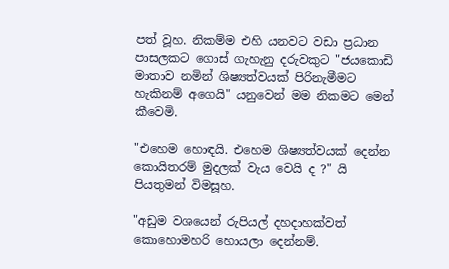පත් වූහ. නිකම්ම එහි යනවට වඩා ප්‍රධාන පාසලකට ගොස් ගැහැනු දරුවකුට "ජයකොඩි මාතාව නමින් ශිෂ්‍යත්වයක් පිරිනැමීමට හැකිනම් අගෙයි" යනුවෙන් මම නිකමට මෙන් කීවෙමි.

"එහෙම හොඳයි. එහෙම ශිෂ්‍යත්වයක් දෙන්න කොයිතරම් මුදලක් වැය වෙයි ද ?" යි පියතුමන් විමසූහ.

"අඩුම වශයෙන් රුපියල් දහදාහක්වත් කොහොමහරි හොයලා දෙන්නම්.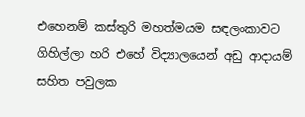එහෙනම් කස්තුරි මහත්මයම සඳලංකාවට ගිහිල්ලා හරි එහේ විද්‍යාලයෙන් අඩු ආදායම් සහිත පවුලක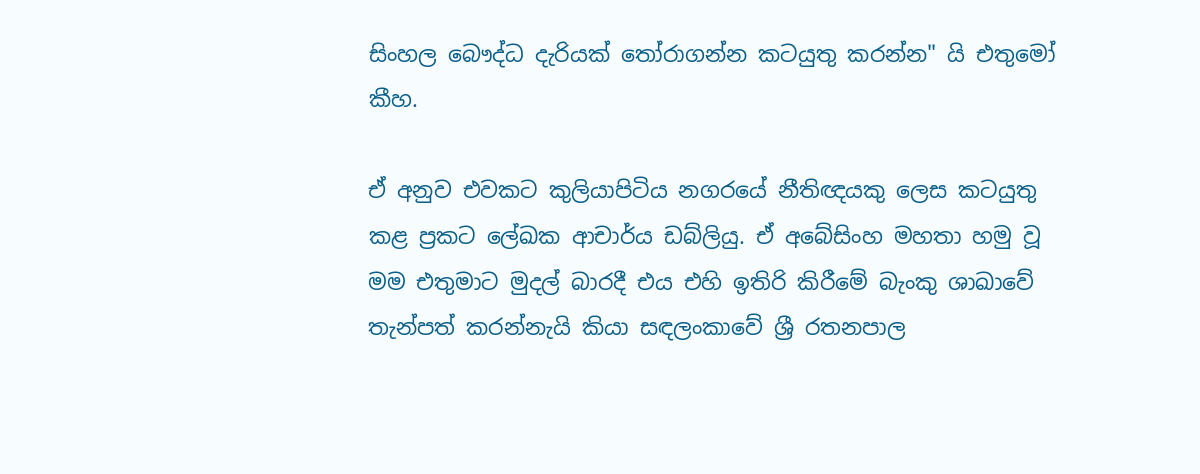සිංහල බෞද්ධ දැරියක් තෝරාගන්න කටයුතු කරන්න" යි එතුමෝ කීහ.

ඒ අනුව එවකට කුලියාපිටිය නගරයේ නීතිඥයකු ලෙස කටයුතු කළ ප්‍රකට ලේඛක ආචාර්ය ඩබ්ලියු. ඒ අබේසිංහ මහතා හමු වූ මම එතුමාට මුදල් බාරදී එය එහි ඉතිරි කිරීමේ බැංකු ශාඛාවේ තැන්පත් කරන්නැයි කියා සඳලංකාවේ ශ්‍රී රතනපාල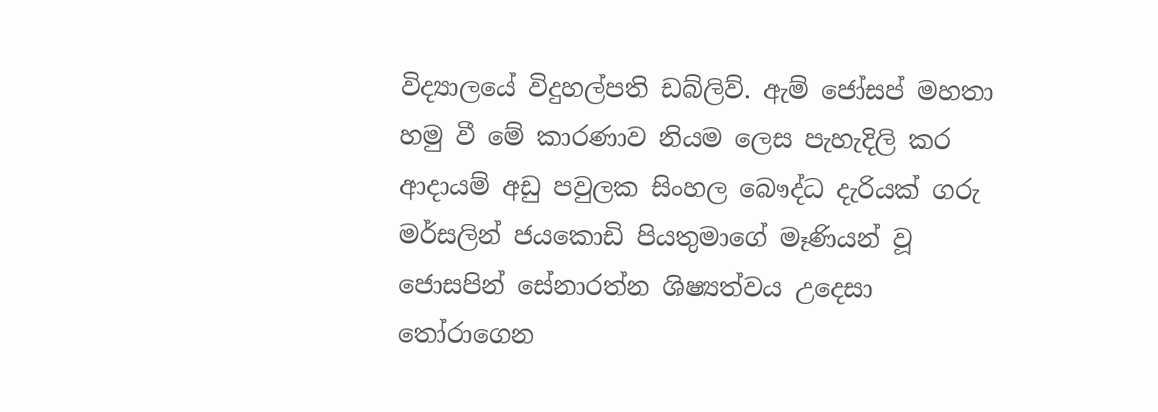විද්‍යාලයේ විදුහල්පති ඩබ්ලිව්. ඇම් ජෝසප් මහතා හමු වී මේ කාරණාව නියම ලෙස පැහැදිලි කර ආදායම් අඩු පවුලක සිංහල බෞද්ධ දැරියක් ගරු මර්සලින් ජයකොඩි පියතුමාගේ මෑණියන් වූ ජොසපින් සේනාරත්න ශිෂ්‍යත්වය උදෙසා තෝරාගෙන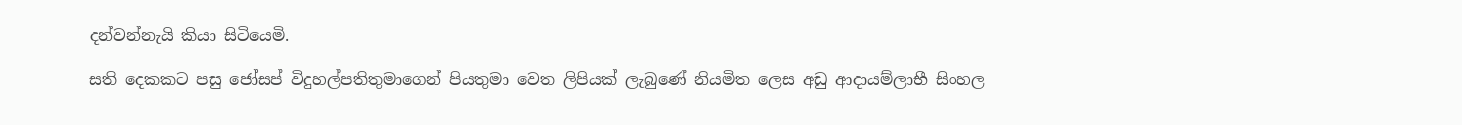දන්වන්නැයි කියා සිටියෙමි.

සති දෙකකට පසු ජෝසප් විදුහල්පතිතුමාගෙන් පියතුමා වෙත ලිපියක් ලැබුණේ නියමිත ලෙස අඩු ආදායම්ලාභී සිංහල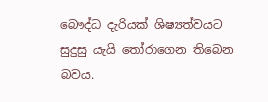බෞද්ධ දැරියක් ශිෂ්‍යත්වයට සුදුසු යැයි තෝරාගෙන තිබෙන බවය.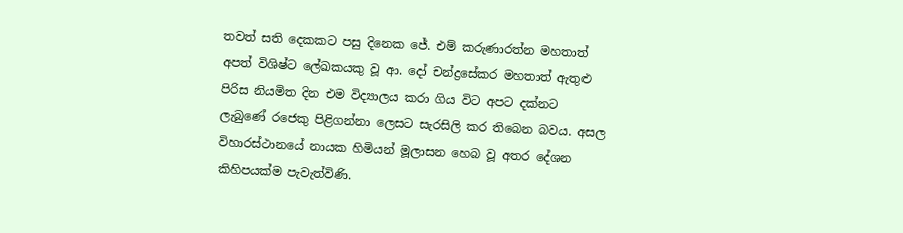තවත් සති දෙකකට පසු දිනෙක ජේ. එම් කරුණාරත්න මහතාත් අපත් විශිෂ්ට ලේඛකයකු වූ ආ. දෝ චන්ද්‍රසේකර මහතාත් ඇතුළු පිරිස නියමිත දින එම විද්‍යාලය කරා ගිය විට අපට දක්නට ලැබුණේ රජෙකු පිළිගන්නා ලෙසට සැරසිලි කර තිබෙන බවය. අසල විහාරස්ථානයේ නායක හිමියන් මූලාසන හෙබ වූ අතර දේශන කිහිපයක්ම පැවැත්විණි.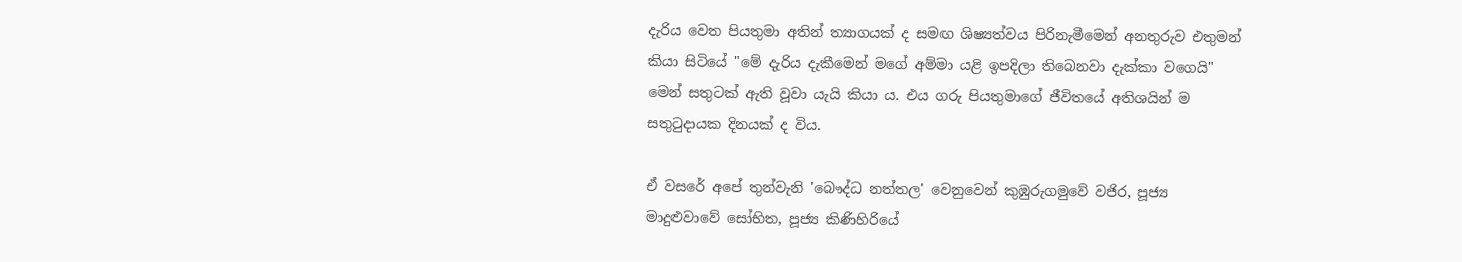දැරිය වෙත පියතුමා අතින් ත්‍යාගයක් ද සමඟ ශිෂ්‍යත්වය පිරිනැමීමෙන් අනතුරුව එතුමන් කියා සිටියේ "මේ දැරිය දැකීමෙන් මගේ අම්මා යළි ඉපදිලා තිබෙනවා දැක්කා වගෙයි" මෙන් සතුටක් ඇති වූවා යැයි කියා ය. එය ගරු පියතුමාගේ ජීවිතයේ අතිශයින් ම සතුටුදායක දිනයක් ද විය.

ඒ වසරේ අපේ තුන්වැනි 'බෞද්ධ නත්තල' වෙනුවෙන් කුඹුරුගමුවේ වජිර, පූජ්‍ය මාදුළුවාවේ සෝභිත, පූජ්‍ය කිණිහිරියේ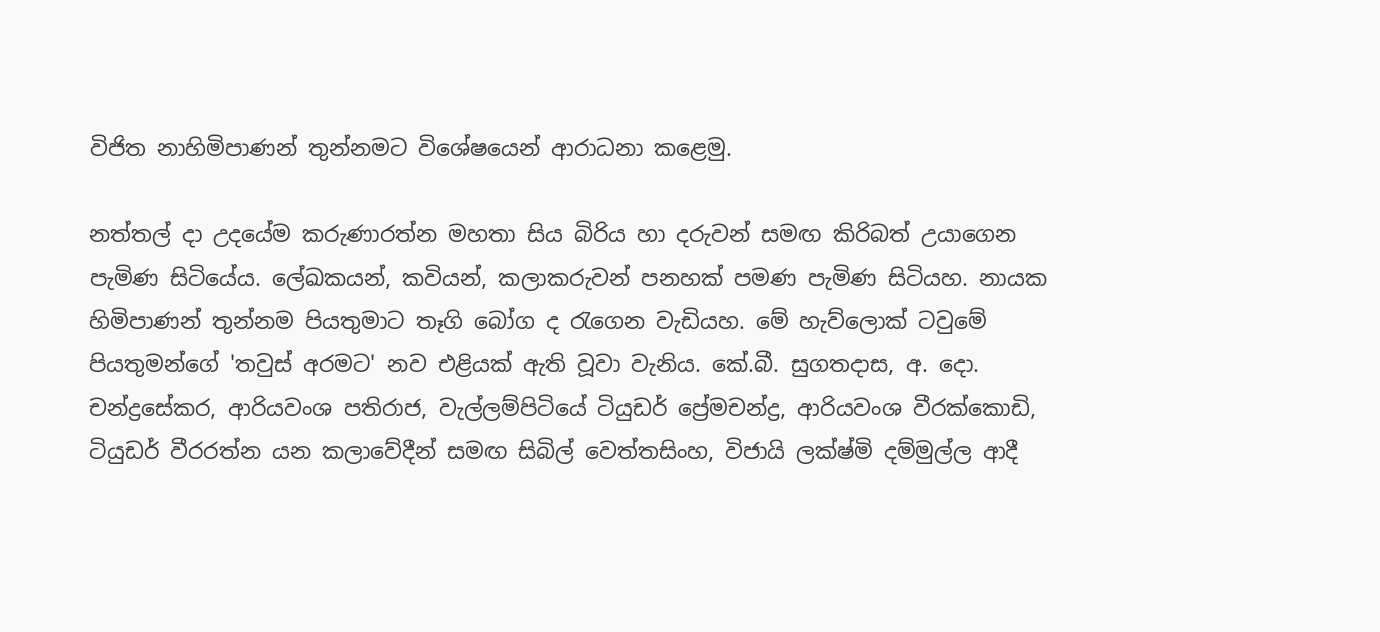විජිත නාහිමිපාණන් තුන්නමට විශේෂයෙන් ආරාධනා කළෙමු.

නත්තල් දා උදයේම කරුණාරත්න මහතා සිය බිරිය හා දරුවන් සමඟ කිරිබත් උයාගෙන පැමිණ සිටියේය. ලේඛකයන්, කවියන්, කලාකරුවන් පනහක් පමණ පැමිණ සිටියහ. නායක හිමිපාණන් තුන්නම පියතුමාට තෑගි බෝග ද රැගෙන වැඩියහ. මේ හැව්ලොක් ටවුමේ පියතුමන්ගේ 'තවුස් අරමට' නව එළියක් ඇති වූවා වැනිය. කේ.බී. සුගතදාස, අ. දො. චන්ද්‍රසේකර, ආරියවංශ පතිරාජ, වැල්ලම්පිටියේ ටියුඩර් ප්‍රේමචන්ද්‍ර, ආරියවංශ වීරක්කොඩි, ටියුඩර් වීරරත්න යන කලාවේදීන් සමඟ සිබිල් වෙත්තසිංහ, විජායි ලක්ෂ්මි දම්මුල්ල ආදී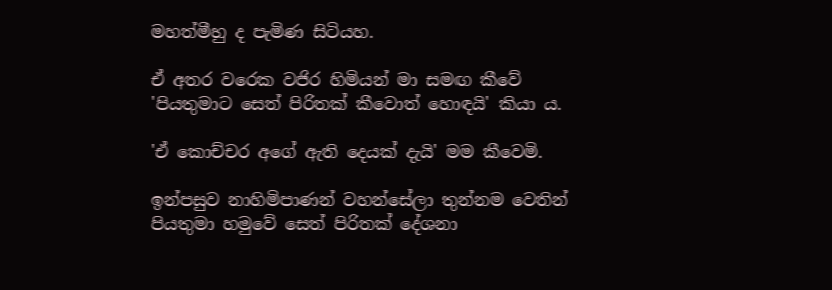මහත්මීහු ද පැමිණ සිටියහ.

ඒ අතර වරෙක වජිර හිමියන් මා සමඟ කීවේ 'පියතුමාට සෙත් පිරිතක් කීවොත් හොඳයි' කියා ය.

'ඒ කොච්චර අගේ ඇති දෙයක් දැයි' මම කීවෙමි.

ඉන්පසුව නාහිමිපාණන් වහන්සේලා තුන්නම වෙතින් පියතුමා හමුවේ සෙත් පිරිතක් දේශනා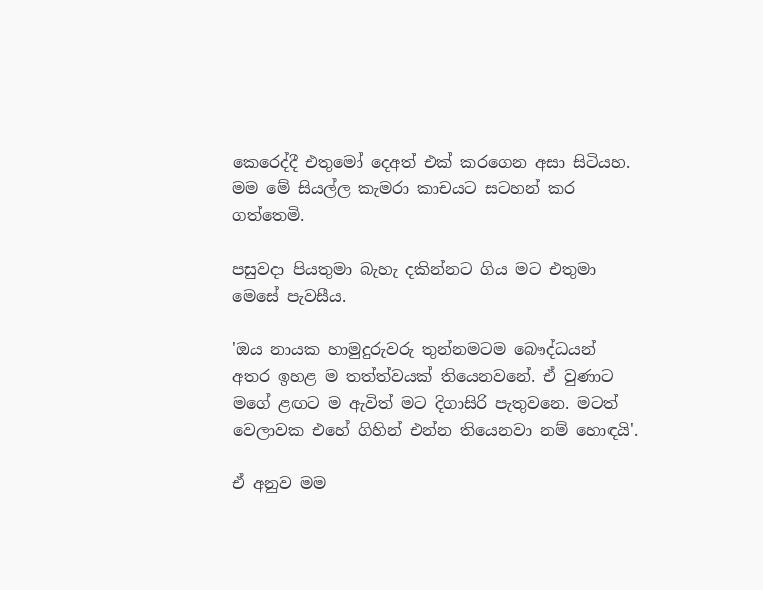කෙරෙද්දී එතුමෝ දෙඅත් එක් කරගෙන අසා සිටියහ. මම මේ සියල්ල කැමරා කාචයට සටහන් කර ගත්තෙමි.

පසුවදා පියතුමා බැහැ දකින්නට ගිය මට එතුමා මෙසේ පැවසීය.

'ඔය නායක හාමුදුරුවරු තුන්නමටම බෞද්ධයන් අතර ඉහළ ම තත්ත්වයක් තියෙනවනේ. ඒ වුණාට මගේ ළඟට ම ඇවිත් මට දිගාසිරි පැතුවනෙ. මටත් වෙලාවක එහේ ගිහින් එන්න තියෙනවා නම් හොඳයි'.

ඒ අනුව මම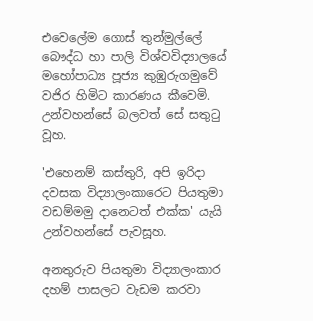එවෙලේම ගොස් තුන්මුල්ලේ බෞද්ධ හා පාලි විශ්වවිද්‍යාලයේ මහෝපාධ්‍ය පූජ්‍ය කුඹුරුගමුවේ වජිර හිමිට කාරණය කීවෙමි. උන්වහන්සේ බලවත් සේ සතුටු වූහ.

'එහෙනම් කස්තුරි, අපි ඉරිදා දවසක විද්‍යාලංකාරෙට පියතුමා වඩම්මමු දානෙටත් එක්ක' යැයි උන්වහන්සේ පැවසූහ.

අනතුරුව පියතුමා විද්‍යාලංකාර දහම් පාසලට වැඩම කරවා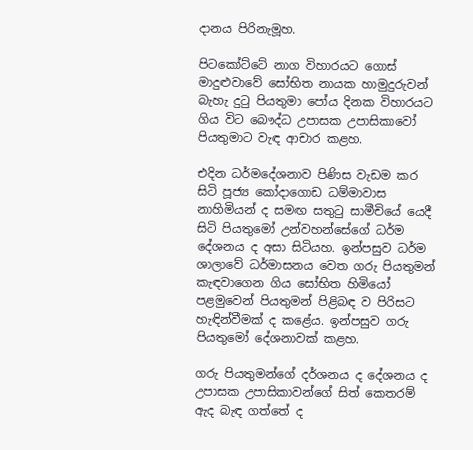දානය පිරිනැමූහ.

පිටකෝට්ටේ නාග විහාරයට ගොස් මාදුළුවාවේ සෝභිත නායක හාමුදුරුවන් බැහැ දුටු පියතුමා පෝය දිනක විහාරයට ගිය විට බෞද්ධ උපාසක උපාසිකාවෝ පියතුමාට වැඳ ආචාර කළහ.

එදින ධර්මදේශනාව පිණිස වැඩම කර සිටි පූජ්‍ය කෝදාගොඩ ධම්මාවාස නාහිමියන් ද සමඟ සතුටු සාමීචියේ යෙදී සිටි පියතුමෝ උන්වහන්සේගේ ධර්ම දේශනය ද අසා සිටියහ. ඉන්පසුව ධර්ම ශාලාවේ ධර්මාසනය වෙත ගරු පියතුමන් කැඳවාගෙන ගිය සෝභිත හිමියෝ පළමුවෙන් පියතුමන් පිළිබඳ ව පිරිසට හැඳින්වීමක් ද කළේය. ඉන්පසුව ගරු පියතුමෝ දේශනාවක් කළහ.

ගරු පියතුමන්ගේ දර්ශනය ද දේශනය ද උපාසක උපාසිකාවන්ගේ සිත් කෙතරම් ඇද බැඳ ගත්තේ ද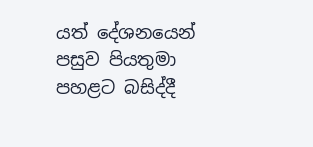යත් දේශනයෙන් පසුව පියතුමා පහළට බසිද්දී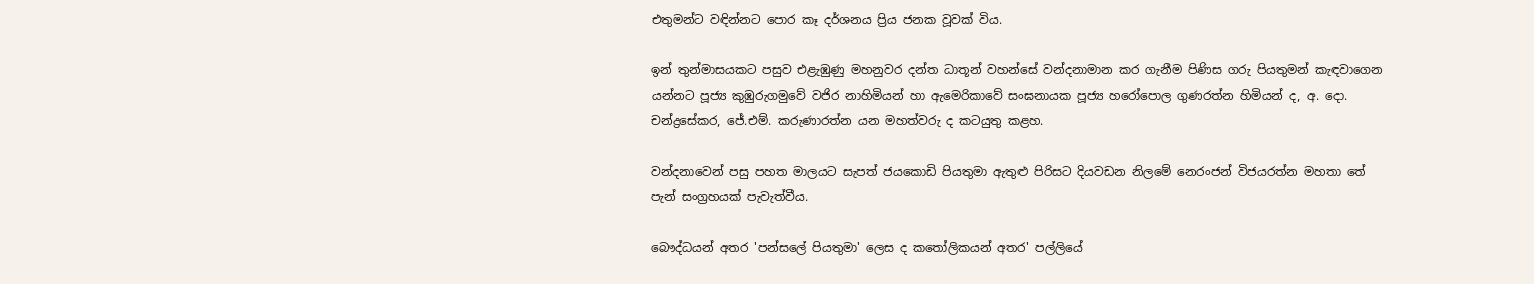එතුමන්ට වඳින්නට පොර කෑ දර්ශනය ප්‍රිය ජනක වූවක් විය.

ඉන් තුන්මාසයකට පසුව එළැඹුණු මහනුවර දන්ත ධාතූන් වහන්සේ වන්දනාමාන කර ගැනීම පිණිස ගරු පියතුමන් කැඳවාගෙන යන්නට පූජ්‍ය කුඹුරුගමුවේ වජිර නාහිමියන් හා ඇමෙරිකාවේ සංඝනායක පූජ්‍ය හරෝපොල ගුණරත්න හිමියන් ද, අ. දො. චන්ද්‍රසේකර, ජේ.එම්. කරුණාරත්න යන මහත්වරු ද කටයුතු කළහ.

වන්දනාවෙන් පසු පහත මාලයට සැපත් ජයකොඩි පියතුමා ඇතුළු පිරිසට දියවඩන නිලමේ නෙරංජන් විජයරත්න මහතා තේ පැන් සංග්‍රහයක් පැවැත්වීය.

බෞද්ධයන් අතර 'පන්සලේ පියතුමා' ලෙස ද කතෝලිකයන් අතර' පල්ලි‍යේ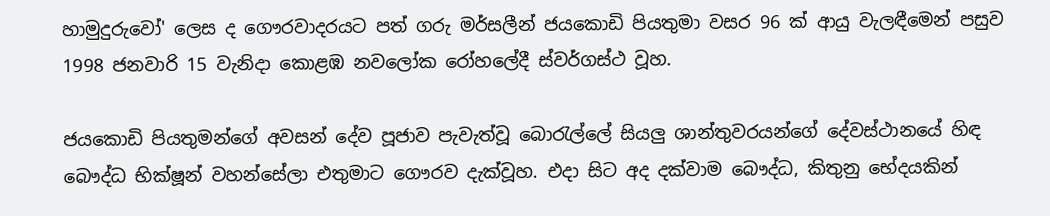හාමුදුරුවෝ' ලෙස ද ගෞරවාදරයට පත් ගරු මර්සලීන් ජයකොඩි පියතුමා වසර 96 ක් ආයු වැලඳීමෙන් පසුව 1998 ජනවාරි 15 වැනිදා කොළඹ නවලෝක රෝහලේදී ස්වර්ගස්ථ වූහ.

ජයකොඩි පියතුමන්ගේ අවසන් දේව පූජාව පැවැත්වූ බොරැල්ලේ සියලු ශාන්තුවරයන්ගේ දේවස්ථානයේ හිඳ බෞද්ධ භික්ෂූන් වහන්සේලා එතුමාට ගෞරව දැක්වූහ. එදා සිට අද දක්වාම බෞද්ධ, කිතුනු භේදයකින්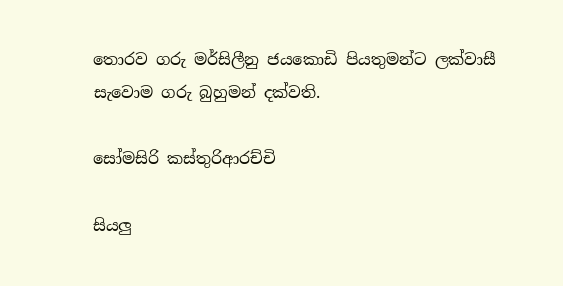තොරව ගරු මර්සිලීනු ජයකොඩි පියතුමන්ට ලක්වාසී සැවොම ගරු බුහුමන් දක්වති.

සෝමසිරි කස්තුරිආරච්චි

සියලු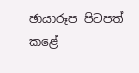ඡායාරූප පිටපත් කළේ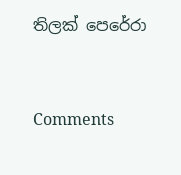තිලක් පෙරේරා



Comments